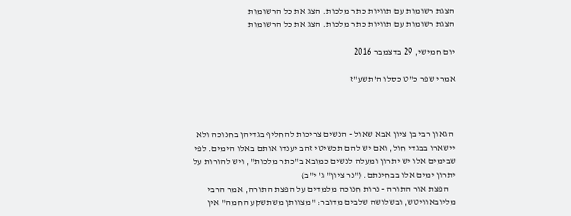הצגת רשומות עם תוויות כתר מלכות. הצג את כל הרשומות
הצגת רשומות עם תוויות כתר מלכות. הצג את כל הרשומות

יום חמישי, 29 בדצמבר 2016

אמרי שפר כ"ט כסלו ה'תשע"ז



 הגאון רבי בן ציון אבא שאול - הנשים צריכות להחליף בגדיהן בחנוכה ולא יישארו בבגדי חול, ואם יש להם תכשיטי זהב יענדו אותם באלו הימים. לפי שבימים אלו יש יתרון ומעלה לנשים כמובא ב"כתר מלכות", ויש להורות על יתרון ימים אלו בבחינתם. ("נר ציון" ג' י"ב)
    הפצת אור התורה - נרות חנוכה מלמדים על הפצת התורה, אמר הרבי מליובאוויטש, ובשלושה שלבים מדובר: "מצוותן משתשקע החמה" אין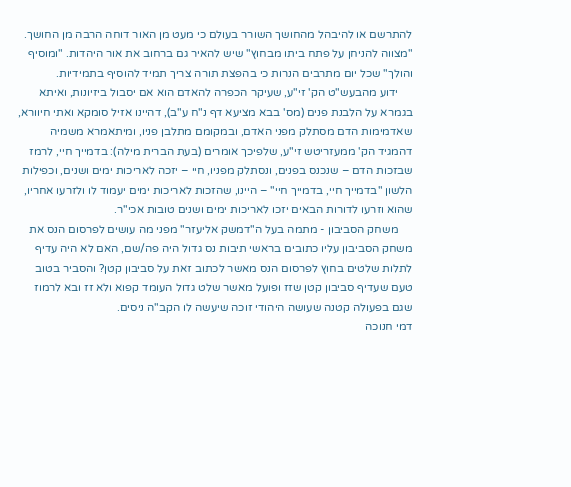להתרשם או להיבהל מהחושך השורר בעולם כי מעט מן האור דוחה הרבה מן החושך. "מצווה להניחן על פתח ביתו מבחוץ" שיש להאיר גם ברחוב את אור היהדות. "ומוסיף והולך" שכל יום מתרבים הנרות כי בהפצת תורה צריך תמיד להוסיף בתמידיות.
     ידוע מהבעש"ט הק' זי"ע, שעיקר הכפרה להאדם הוא אם יסבול ביזיונות, ואיתא בגמרא על הלבנת פנים (מס' בבא מציעא דף נ"ח ע"ב), דהיינו אזיל סומקא ואתי חיוורא, שאדמימות הדם מסתלק מפני האדם, ובמקומם מתלבן פניו, ומיתאמרא משמיה דהמגיד הק' ממעזריטש זי"ע, שלפיכך אומרים (בעת הברית מילה): בדמייך חיי, לרמז שבזכות הדם – שנכנס בפנים, ונסתלק מפניו, חיי – יזכה לאריכות ימים ושנים, וכפילות הלשון "בדמייך חיי, בדמייך חיי" – היינו, שהזכות לאריכות ימים יעמוד לו ולזרעו אחריו, שהוא וזרעו לדורות הבאים יזכו לאריכות ימים ושנים טובות אכי"ר.
     משחק הסביבון - מתמה בעל ה"דמשק אליעזר" מפני מה עושים לפרסום הנס את משחק הסביבון עליו כתובים בראשי תיבות נס גדול היה פה/שם, האם לא היה עדיף לתלות שלטים בחוץ לפרסום הנס מאשר לכתוב זאת על סביבון קטן? והסביר בטוב טעם שעדיף סביבון קטן שזז ופועל מאשר שלט גדול העומד קפוא ולא זז ובא לרמוז שגם בפעולה קטנה שעושה היהודי זוכה שיעשה לו הקב"ה ניסים.
דמי חנוכה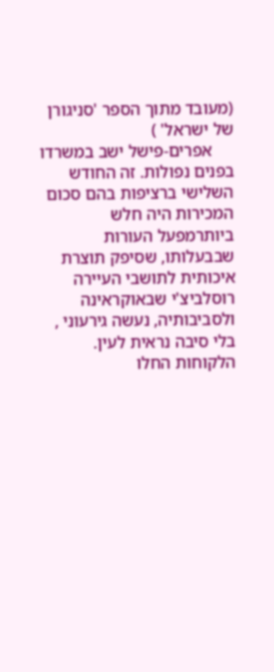(מעובד מתוך הספר 'סניגורן של ישראל' )
     אפרים-פישל ישב במשרדו בפנים נפולות. זה החודש השלישי ברציפות בהם סכום המכירות היה חלש ביותרמפעל העורות שבבעלותו, שסיפק תוצרת איכותית לתושבי העיירה רוסלביצ'י שבאוקראינה ולסביבותיה, נעשה גירעוני , בלי סיבה נראית לעין. הלקוחות החלו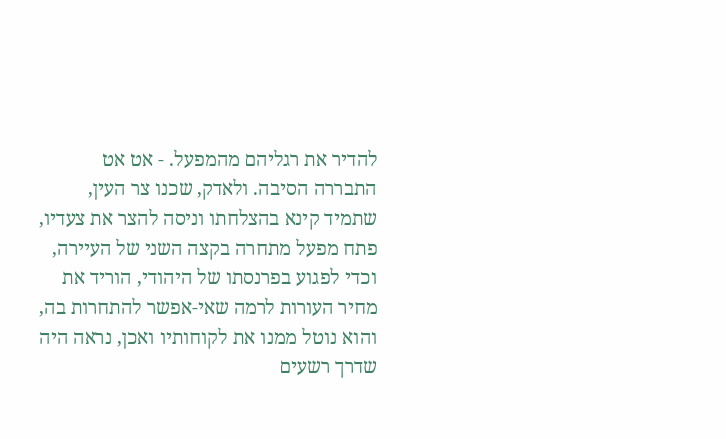להדיר את רגליהם מהמפעל. - אט אט התבררה הסיבה. ולאדק, שכנו צר העין, שתמיד קינא בהצלחתו וניסה להצר את צעדיו, פתח מפעל מתחרה בקצה השני של העיירה, וכדי לפגוע בפרנסתו של היהודי, הוריד את מחיר העורות לרמה שאי-אפשר להתחרות בה, והוא נוטל ממנו את לקוחותיו ואכן, נראה היה שדרך רשעים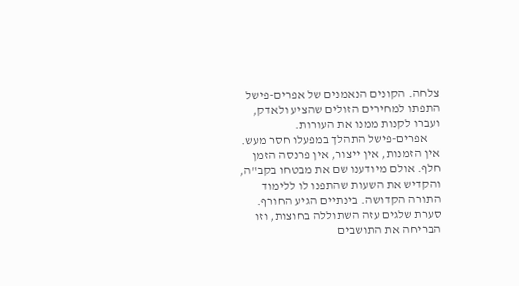צלחה. הקונים הנאמנים של אפרים-פישל התפתו למחירים הזולים שהציע ולאדק, ועברו לקנות ממנו את העורות.
     אפרים-פישל התהלך במפעלו חסר מעש. אין הזמנות, אין ייצור, אין פרנסה הזמן חלף. אולם מיודענו שם את מבטחו בקב"ה, והקדיש את השעות שהתפנו לו ללימוד התורה הקדושה. בינתיים הגיע החורף. סערת שלגים עזה השתוללה בחוצות, וזו הבריחה את התושבים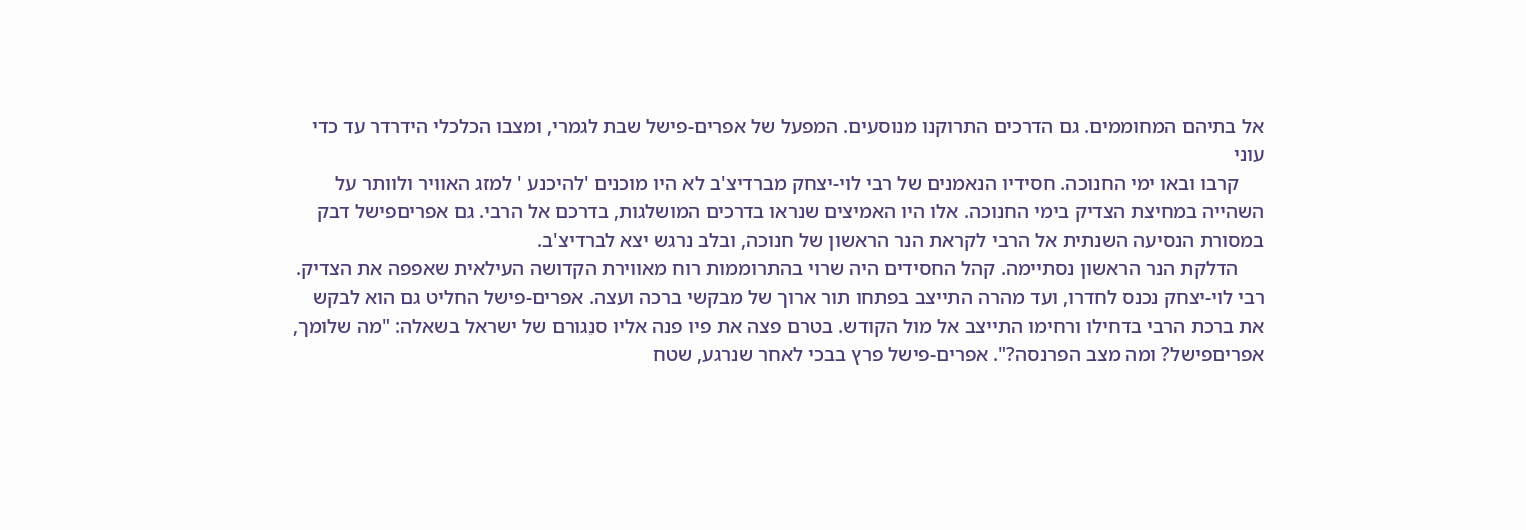אל בתיהם המחוממים. גם הדרכים התרוקנו מנוסעים. המפעל של אפרים-פישל שבת לגמרי, ומצבו הכלכלי הידרדר עד כדי עוני
     קרבו ובאו ימי החנוכה. חסידיו הנאמנים של רבי לוי-יצחק מברדיצ'ב לא היו מוכנים 'להיכנע ' למזג האוויר ולוותר על השהייה במחיצת הצדיק בימי החנוכה. אלו היו האמיצים שנראו בדרכים המושלגות, בדרכם אל הרבי. גם אפריםפישל דבק במסורת הנסיעה השנתית אל הרבי לקראת הנר הראשון של חנוכה, ובלב נרגש יצא לברדיצ'ב.
     הדלקת הנר הראשון נסתיימה. קהל החסידים היה שרוי בהתרוממות רוח מאווירת הקדושה העילאית שאפפה את הצדיק. רבי לוי-יצחק נכנס לחדרו, ועד מהרה התייצב בפתחו תור ארוך של מבקשי ברכה ועצה. אפרים-פישל החליט גם הוא לבקש את ברכת הרבי בדחילו ורחימו התייצב אל מול הקודש. בטרם פצה את פיו פנה אליו סנֵגורם של ישראל בשאלה: "מה שלומך, אפריםפישל? ומה מצב הפרנסה?". אפרים-פישל פרץ בבכי לאחר שנרגע, שטח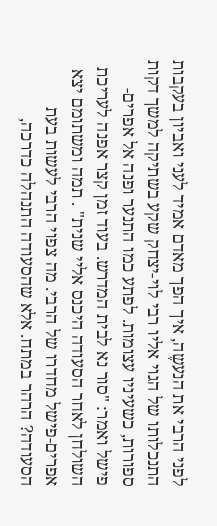לפני הרבי את הנעשֶה, איך הפך מאדם אמיד לעני ואביון בעקבות התנכלותו של הגוי אליו רבי לוי-יצחק שקע בשתיקה למשך דקות ספורות, כשעיניו עצומות. לפתע כמו התנער ופנה אל אפרים-פישל ואמר: "סור נא לבית המדרש. בעוד זמן קצר אפנה לעריכת השולחן לאחר הסעודה היכנס אליי שנית" . תמה ומשתומם יצא אפרים-פישל מחדרו של הרבי. מה צפוי הרבי לעשות בעת הסעודה? הרהר במתח. אלא שהסעודה התנהלה כדרכה,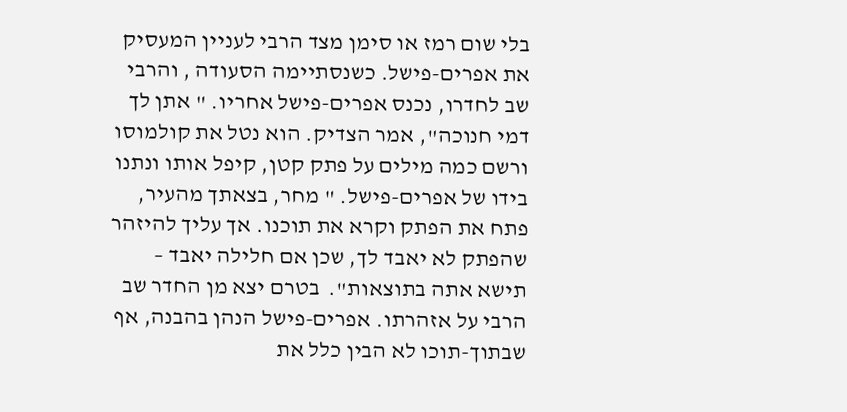בלי שום רמז או סימן מצד הרבי לעניין המעסיק את אפרים-פישל. כשנסתיימה הסעודה , והרבי שב לחדרו, נכנס אפרים-פישל אחריו. " אתן לך דמי חנוכה", אמר הצדיק. הוא נטל את קולמוסו ורשם כמה מילים על פתק קטן, קיפל אותו ונתנו בידו של אפרים-פישל. " מחר, בצאתך מהעיר, פתח את הפתק וקרא את תוכנו. אך עליך להיזהר שהפתק לא יאבד לך, שכן אם חלילה יאבד – תישא אתה בתוצאות".  בטרם יצא מן החדר שב הרבי על אזהרתו. אפרים-פישל הנהן בהבנה, אף שבתוך-תוכו לא הבין כלל את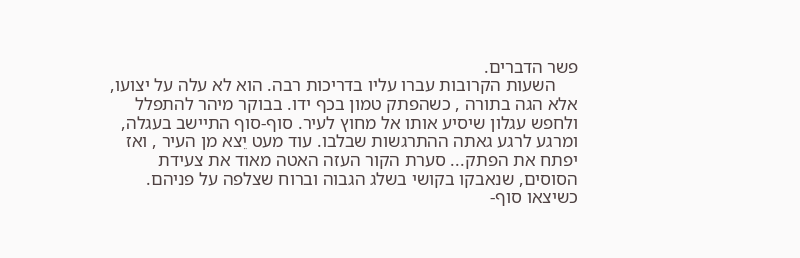פשר הדברים.
     השעות הקרובות עברו עליו בדריכות רבה. הוא לא עלה על יצועו, אלא הגה בתורה , כשהפתק טמון בכף ידו. בבוקר מיהר להתפלל ולחפש עגלון שיסיע אותו אל מחוץ לעיר. סוף-סוף התיישב בעגלה, ומרגע לרגע גאתה ההתרגשות שבלבו. עוד מעט יֵצא מן העיר , ואז יפתח את הפתק... סערת הקור העזה האטה מאוד את צעידת הסוסים, שנאבקו בקושי בשלג הגבוה וברוח שצלפה על פניהם. כשיצאו סוף-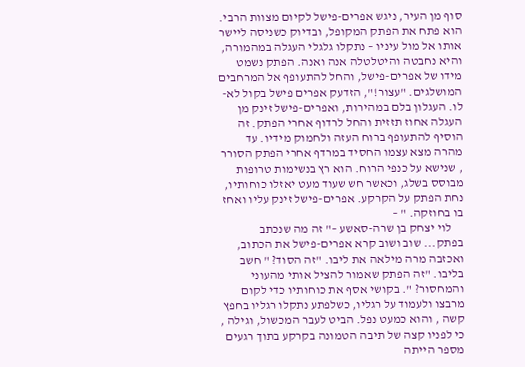סוף מן העיר, ניגש אפרים-פישל לקיום מצוות הרבי. הוא פתח את הפתק המקופל, ובדיוק כשניסה ליישר אותו אל מול עיניו – נתקלו גלגלי העגלה במהמורה, והיא נחבטה והיטלטלה אנה ואנה. הפתק נשמט מידו של אפרים-פישל, והחל להתעופף אל המרחבים המושלגים. "עצור!", הזדעק אפרים פישל בקול לא-לו. העגלון בלם במהירות, ואפרים-פישל זינק מן העגלה אחוז תזזית והחל לרדוף אחרי הפתק. זה הוסיף להתעופף ברוח העזה ולחמוק מידיו. עד מהרה מצא עצמו החסיד במרדף אחרי הפתק הסורר , שנישא על כנפי הרוח. הוא רץ בנשימות טרופות מבוסס בשלג, וכאשר חש שעוד מעט יאזלו כוחותיו, נחת הפתק על הקרקע. אפרים-פישל זינק עליו ואחז בו בחוזקה. " –
     לוי יצחק בן שרה-סאשע –" זה מה שנכתב בפתק... שוב ושוב קרא אפרים-פישל את הכתוב, ואכזבה מרה מילאה את ליבו. "זה הסוד? " חשב בליבו. "זה הפתק שאמור להציל אותי מהעוני והמחסור? ". בקושי אסף את כוחותיו כדי לקום מרבצו ולעמוד על רגליו, כשלפתע נתקלו רגליו בחפץ קשה , והוא כמעט נפל. הביט לעבר המכשול, וגילה , כי לפניו קצה של תיבה הטמונה בקרקע בתוך רגעים מספר הייתה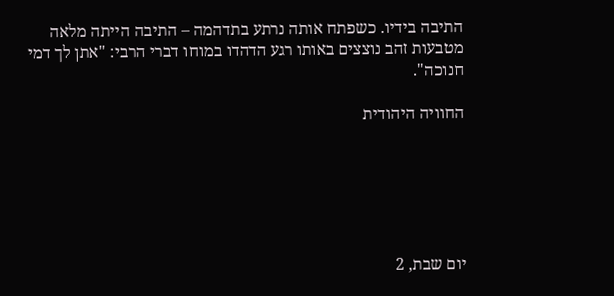התיבה בידיו. כשפתח אותה נרתע בתדהמה – התיבה הייתה מלאה מטבעות זהב נוצצים באותו רגע הדהדו במוחו דברי הרבי: "אתן לך דמי חנוכה".

החוויה היהודית






יום שבת, 2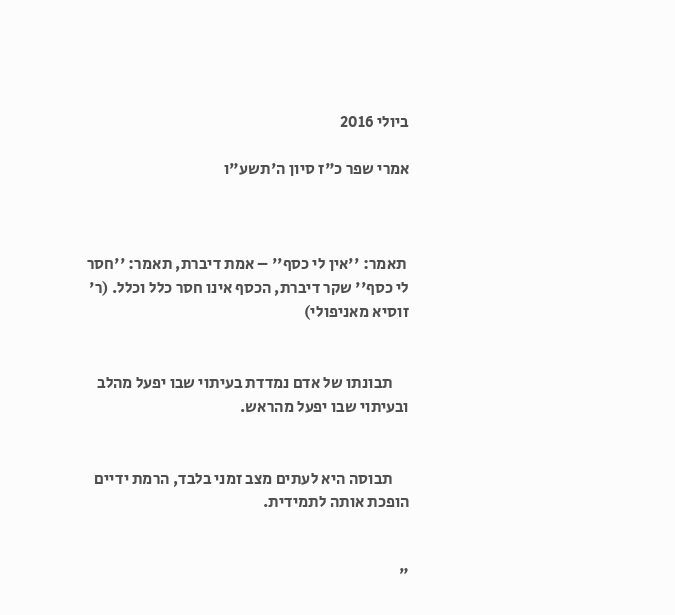ביולי 2016

אמרי שפר כ"ז סיון ה'תשע"ו



 תאמר: ''אין לי כסף'' – אמת דיברת, תאמר: ''חסר לי כסף'' שקר דיברת, הכסף אינו חסר כלל וכלל. (ר' זוסיא מאניפולי)


     תבונתו של אדם נמדדת בעיתוי שבו יפעל מהלב ובעיתוי שבו יפעל מהראש.


     תבוסה היא לעתים מצב זמני בלבד, הרמת ידיים הופכת אותה לתמידית.


"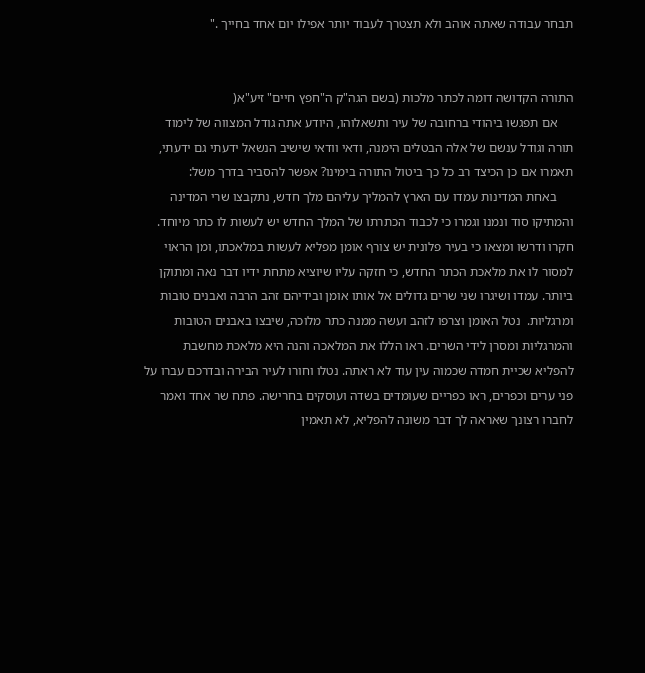תבחר עבודה שאתה אוהב ולא תצטרך לעבוד יותר אפילו יום אחד בחייך ."


התורה הקדושה דומה לכתר מלכות (בשם הגה"ק ה"חפץ חיים" זיע"א(
     אם תפגשו ביהודי ברחובה של עיר ותשאלוהו, היודע אתה גודל המצווה של לימוד תורה וגודל ענשם של אלה הבטלים הימנה, ודאי וודאי שישיב הנשאל ידעתי גם ידעתי,  תאמרו אם כן הכיצד רב כל כך ביטול התורה בימינו? אפשר להסביר בדרך משל:
     באחת המדינות עמדו עם הארץ להמליך עליהם מלך חדש, נתקבצו שרי המדינה והמתיקו סוד ונמנו וגמרו כי לכבוד הכתרתו של המלך החדש יש לעשות לו כתר מיוחד. חקרו ודרשו ומצאו כי בעיר פלונית יש צורף אומן מפליא לעשות במלאכתו, ומן הראוי למסור לו את מלאכת הכתר החדש, כי חזקה עליו שיוציא מתחת ידיו דבר נאה ומתוקן ביותר. עמדו ושיגרו שני שרים גדולים אל אותו אומן ובידיהם זהב הרבה ואבנים טובות ומרגליות.  נטל האומן וצרפו לזהב ועשה ממנה כתר מלוכה, שיבצו באבנים הטובות והמרגליות ומסרן לידי השרים. ראו הללו את המלאכה והנה היא מלאכת מחשבת להפליא שכיית חמדה שכמוה עין עוד לא ראתה. נטלו וחורו לעיר הבירה ובדרכם עברו על פני ערים וכפרים, ראו כפריים שעומדים בשדה ועוסקים בחרישה. פתח שר אחד ואמר לחברו רצונך שאראה לך דבר משונה להפליא, לא תאמין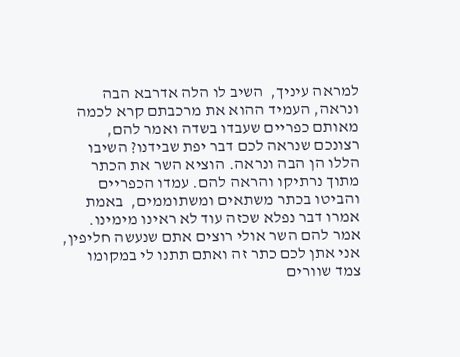למראה עיניך,  השיב לו הלה אדרבא הבה ונראה, העמיד ההוא את מרכבתם קרא לכמה מאותם כפריים שעבדו בשדה ואמר להם, רצונכם שנראה לכם דבר יפת שבידנו? השיבו הללו הן הבה ונראה. הוציא השר את הכתר מתוך נרתיקו והראה להם. עמדו הכפריים והביטו בכתר משתאים ומשתוממים,  באמת אמרו דבר נפלא שכזה עוד לא ראינו מימינו. אמר להם השר אולי רוצים אתם שנעשה חליפין, אני אתן לכם כתר זה ואתם תתנו לי במקומו צמד שוורים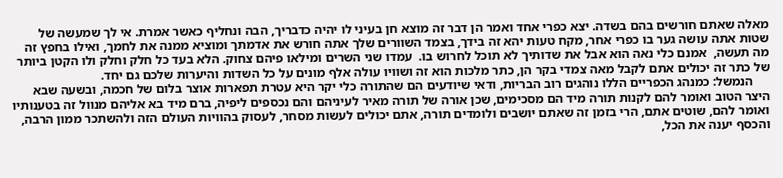מאלה שאתם חורשים בהם בשדה. יצא כפרי אחד ואמר הן דבר זה מוצא חן בעיני לו יהיה כדבריך, הבה ונחליף כאשר אמרת. אי לך שמעשה של שטות אתה עושה גער בו כפרי אחר, מקח טעות יהא זה בידך, בצמד השוורים שלך אתה חורש את אדמתך ומוציא ממנה את לחמך, ואילו בחפץ זה מה תעשה,  אמנם כלי נאה הוא אבל את שדותיך לא תוכל לחרוש בו.  עמדו שני השרים ומילאו פיהם צחוק. הלא בעד כל חלק וחלק ולו הקטן ביותר של כתר זה יכולים אתם לקבל מאה צמדי בקר הן, כתר מלכות הוא זה ושוויו עולה אלף מונים על כל השדות והיערות שלכם גם יחד.
     הנמשל: כמנהג הכפריים הללו נוהגים רוב הבריות, ודאי שיודעים הם שהתורה כלי יקר היא עטרת תפארות אוצר בלום של חכמה, ובשעה שבא היצר הטוב ואומר להם לקנות תורה מיד הם מסכימים, שכן אורה של תורה מאיר לעיניהם והם נכספים ליפיה, ברם מיד בא אליהם מנוול זה בטענותיו ואומר להם, שוטים אתם, הרי בזמן זה שאתם יושבים ולומדים תורה, אתם יכולים לעשות מסחר, לעסוק בהוויות העולם הזה ולהשתכר ממון הרבה, והכסף יענה את הכל,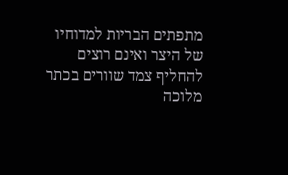מתפתים הבריות למדוחיו של היצר ואינם רוצים להחליף צמד שוורים בכתר מלוכה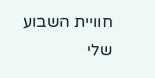חוויית השבוע שלי